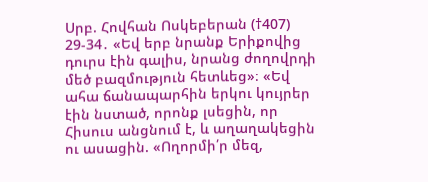Սրբ. Հովհան Ոսկեբերան (†407)
29-34․ «Եվ երբ նրանք Երիքովից դուրս էին գալիս, նրանց ժողովրդի մեծ բազմություն հետևեց»։ «Եվ ահա ճանապարհին երկու կույրեր էին նստած, որոնք լսեցին, որ Հիսուս անցնում է, և աղաղակեցին ու ասացին. «Ողորմի՛ր մեզ,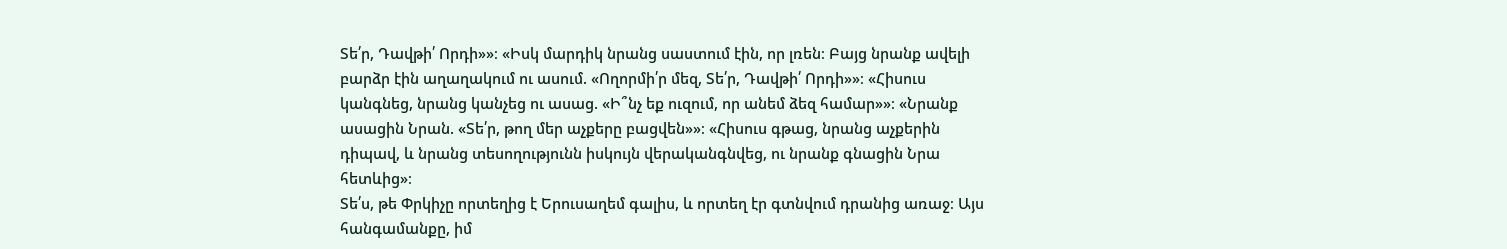Տե՛ր, Դավթի՛ Որդի»»։ «Իսկ մարդիկ նրանց սաստում էին, որ լռեն։ Բայց նրանք ավելի բարձր էին աղաղակում ու ասում. «Ողորմի՛ր մեզ, Տե՛ր, Դավթի՛ Որդի»»։ «Հիսուս կանգնեց, նրանց կանչեց ու ասաց. «Ի՞նչ եք ուզում, որ անեմ ձեզ համար»»։ «Նրանք ասացին Նրան. «Տե՛ր, թող մեր աչքերը բացվեն»»։ «Հիսուս գթաց, նրանց աչքերին դիպավ, և նրանց տեսողությունն իսկույն վերականգնվեց, ու նրանք գնացին Նրա հետևից»։
Տե՛ս, թե Փրկիչը որտեղից է Երուսաղեմ գալիս, և որտեղ էր գտնվում դրանից առաջ։ Այս հանգամանքը, իմ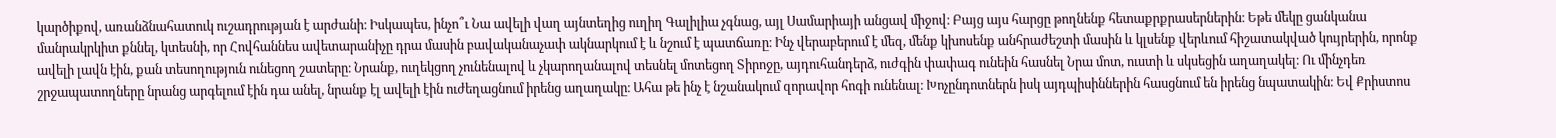կարծիքով, առանձնահատուկ ուշադրության է արժանի։ Իսկապես, ինչո՞ւ Նա ավելի վաղ այնտեղից ուղիղ Գալիլիա չգնաց, այլ Սամարիայի անցավ միջով։ Բայց այս հարցը թողնենք հետաքրքրասերներին։ Եթե մեկը ցանկանա մանրակրկիտ քննել, կտեսնի, որ Հովհաննես ավետարանիչը դրա մասին բավականաչափ ակնարկում է և նշում է պատճառը։ Ինչ վերաբերում է մեզ, մենք կխոսենք անհրաժեշտի մասին և կլսենք վերևում հիշատակված կույրերին, որոնք ավելի լավն էին, քան տեսողություն ունեցող շատերը։ Նրանք, ուղեկցող չունենալով և չկարողանալով տեսնել մոտեցող Տիրոջը, այդուհանդերձ, ուժգին փափագ ունեին հասնել Նրա մոտ, ուստի և սկսեցին աղաղակել։ Ու մինչդեռ շրջապատողները նրանց արգելում էին դա անել, նրանք էլ ավելի էին ուժեղացնում իրենց աղաղակը։ Ահա թե ինչ է նշանակում զորավոր հոգի ունենալ։ Խոչընդոտներն իսկ այդպիսիններին հասցնում են իրենց նպատակին։ Եվ Քրիստոս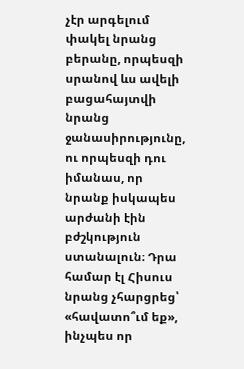չէր արգելում փակել նրանց բերանը, որպեսզի սրանով ևս ավելի բացահայտվի նրանց ջանասիրությունը, ու որպեսզի դու իմանաս, որ նրանք իսկապես արժանի էին բժշկություն ստանալուն։ Դրա համար էլ Հիսուս նրանց չհարցրեց՝ «հավատո՞ւմ եք», ինչպես որ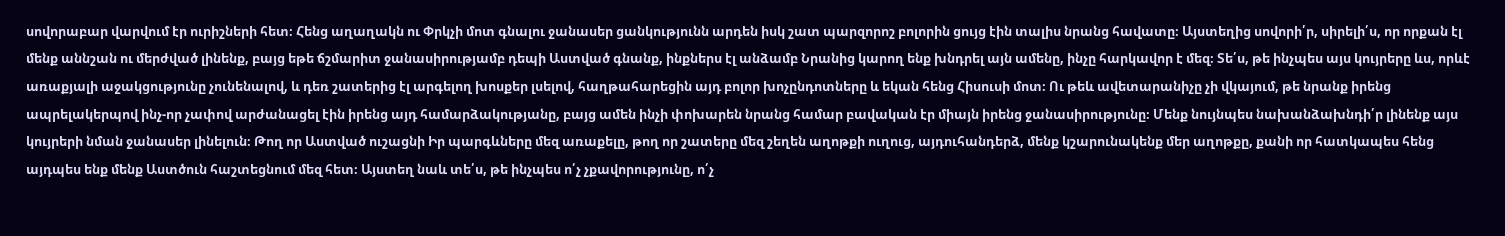սովորաբար վարվում էր ուրիշների հետ։ Հենց աղաղակն ու Փրկչի մոտ գնալու ջանասեր ցանկությունն արդեն իսկ շատ պարզորոշ բոլորին ցույց էին տալիս նրանց հավատը։ Այստեղից սովորի՛ր, սիրելի՛ս, որ որքան էլ մենք աննշան ու մերժված լինենք, բայց եթե ճշմարիտ ջանասիրությամբ դեպի Աստված գնանք, ինքներս էլ անձամբ Նրանից կարող ենք խնդրել այն ամենը, ինչը հարկավոր է մեզ։ Տե՛ս, թե ինչպես այս կույրերը ևս, որևէ առաքյալի աջակցությունը չունենալով, և դեռ շատերից էլ արգելող խոսքեր լսելով, հաղթահարեցին այդ բոլոր խոչընդոտները և եկան հենց Հիսուսի մոտ։ Ու թեև ավետարանիչը չի վկայում, թե նրանք իրենց ապրելակերպով ինչ-որ չափով արժանացել էին իրենց այդ համարձակությանը, բայց ամեն ինչի փոխարեն նրանց համար բավական էր միայն իրենց ջանասիրությունը։ Մենք նույնպես նախանձախնդի՛ր լինենք այս կույրերի նման ջանասեր լինելուն։ Թող որ Աստված ուշացնի Իր պարգևները մեզ առաքելը, թող որ շատերը մեզ շեղեն աղոթքի ուղուց, այդուհանդերձ, մենք կշարունակենք մեր աղոթքը, քանի որ հատկապես հենց այդպես ենք մենք Աստծուն հաշտեցնում մեզ հետ։ Այստեղ նաև տե՛ս, թե ինչպես ո՛չ չքավորությունը, ո՛չ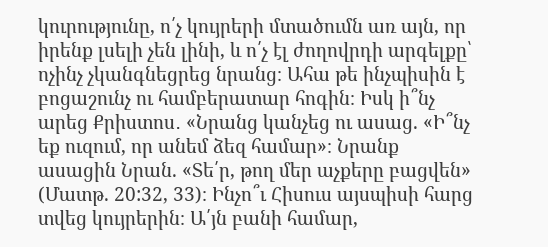կուրությունը, ո՛չ կույրերի մտածումն առ այն, որ իրենք լսելի չեն լինի, և ո՛չ էլ ժողովրդի արգելքը՝ ոչինչ չկանգնեցրեց նրանց։ Ահա թե ինչպիսին է բոցաշունչ ու համբերատար հոգին։ Իսկ ի՞նչ արեց Քրիստոս․ «Նրանց կանչեց ու ասաց. «Ի՞նչ եք ուզում, որ անեմ ձեզ համար»։ Նրանք ասացին Նրան. «Տե՛ր, թող մեր աչքերը բացվեն» (Մատթ. 20:32, 33)։ Ինչո՞ւ Հիսուս այսպիսի հարց տվեց կույրերին։ Ա՛յն բանի համար,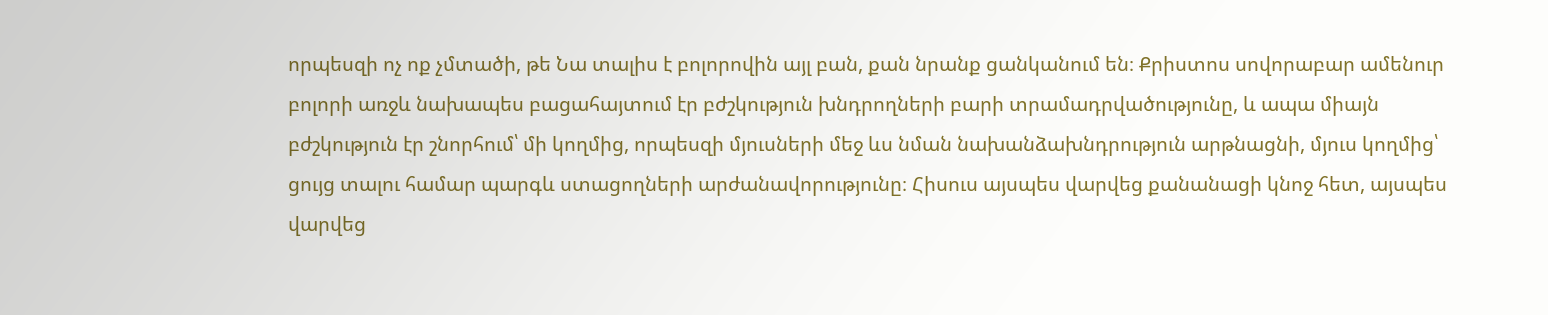որպեսզի ոչ ոք չմտածի, թե Նա տալիս է բոլորովին այլ բան, քան նրանք ցանկանում են։ Քրիստոս սովորաբար ամենուր բոլորի առջև նախապես բացահայտում էր բժշկություն խնդրողների բարի տրամադրվածությունը, և ապա միայն բժշկություն էր շնորհում՝ մի կողմից, որպեսզի մյուսների մեջ ևս նման նախանձախնդրություն արթնացնի, մյուս կողմից՝ ցույց տալու համար պարգև ստացողների արժանավորությունը։ Հիսուս այսպես վարվեց քանանացի կնոջ հետ, այսպես վարվեց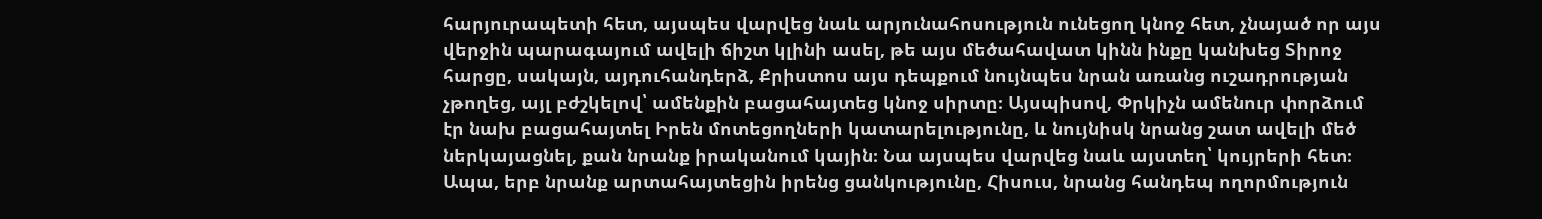հարյուրապետի հետ, այսպես վարվեց նաև արյունահոսություն ունեցող կնոջ հետ, չնայած որ այս վերջին պարագայում ավելի ճիշտ կլինի ասել, թե այս մեծահավատ կինն ինքը կանխեց Տիրոջ հարցը, սակայն, այդուհանդերձ, Քրիստոս այս դեպքում նույնպես նրան առանց ուշադրության չթողեց, այլ բժշկելով՝ ամենքին բացահայտեց կնոջ սիրտը։ Այսպիսով, Փրկիչն ամենուր փորձում էր նախ բացահայտել Իրեն մոտեցողների կատարելությունը, և նույնիսկ նրանց շատ ավելի մեծ ներկայացնել, քան նրանք իրականում կային։ Նա այսպես վարվեց նաև այստեղ՝ կույրերի հետ։ Ապա, երբ նրանք արտահայտեցին իրենց ցանկությունը, Հիսուս, նրանց հանդեպ ողորմություն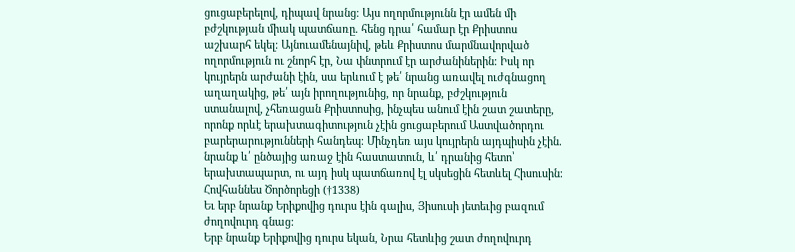ցուցաբերելով, դիպավ նրանց։ Այս ողորմությունն էր ամեն մի բժշկության միակ պատճառը. հենց դրա՛ համար էր Քրիստոս աշխարհ եկել։ Այնուամենայնիվ, թեև Քրիստոս մարմնավորված ողորմություն ու շնորհ էր, Նա փնտրում էր արժանիներին։ Իսկ որ կույրերն արժանի էին, սա երևում է թե՛ նրանց առավել ուժգնացող աղաղակից, թե՛ այն իրողությունից, որ նրանք, բժշկություն ստանալով, չհեռացան Քրիստոսից, ինչպես անում էին շատ շատերը, որոնք որևէ երախտագիտություն չէին ցուցաբերում Աստվածորդու բարերարությունների հանդեպ։ Մինչդեռ այս կույրերն այդպիսին չէին. նրանք և՛ ընծայից առաջ էին հաստատուն, և՛ դրանից հետո՝ երախտապարտ, ու այդ իսկ պատճառով էլ սկսեցին հետևել Հիսուսին։
Հովհաննես Ծործորեցի (†1338)
Եւ երբ նրանք Երիքովից դուրս էին գալիս, Յիսուսի յետեւից բազում ժողովուրդ գնաց:
Երբ նրանք Երիքովից դուրս եկան, Նրա հետևից շատ ժողովուրդ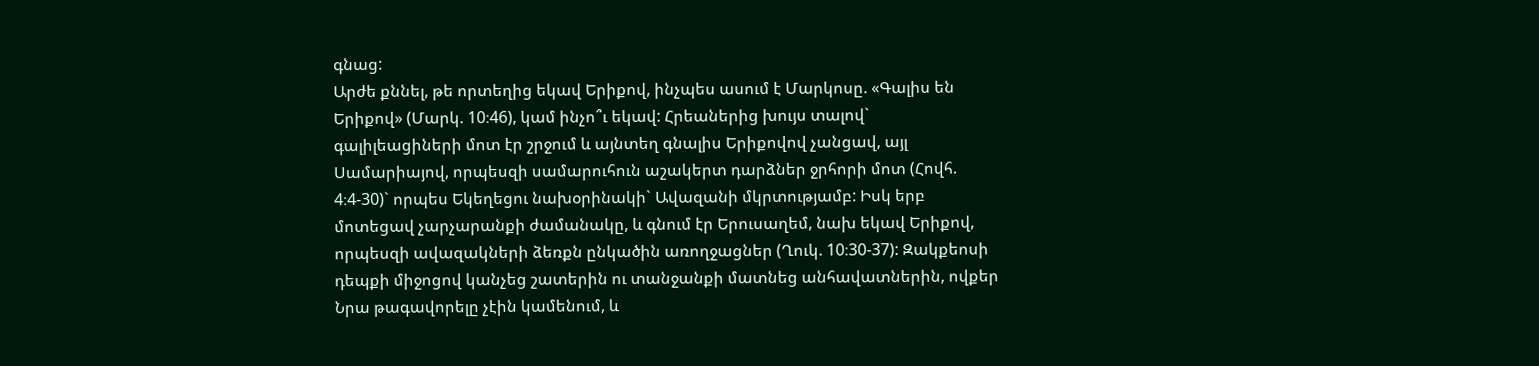գնաց:
Արժե քննել, թե որտեղից եկավ Երիքով, ինչպես ասում է Մարկոսը. «Գալիս են Երիքով» (Մարկ. 10։46), կամ ինչո՞ւ եկավ: Հրեաներից խույս տալով` գալիլեացիների մոտ էր շրջում և այնտեղ գնալիս Երիքովով չանցավ, այլ Սամարիայով, որպեսզի սամարուհուն աշակերտ դարձներ ջրհորի մոտ (Հովհ. 4։4-30)` որպես Եկեղեցու նախօրինակի` Ավազանի մկրտությամբ: Իսկ երբ մոտեցավ չարչարանքի ժամանակը, և գնում էր Երուսաղեմ, նախ եկավ Երիքով, որպեսզի ավազակների ձեռքն ընկածին առողջացներ (Ղուկ. 10։30-37): Զակքեոսի դեպքի միջոցով կանչեց շատերին ու տանջանքի մատնեց անհավատներին, ովքեր Նրա թագավորելը չէին կամենում, և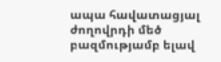ապա հավատացյալ ժողովրդի մեծ բազմությամբ ելավ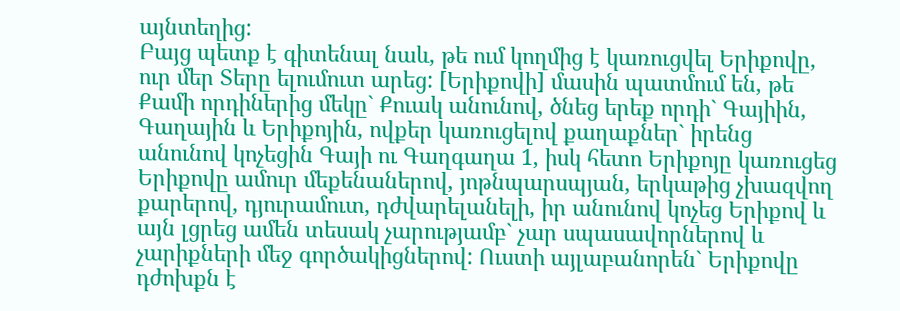այնտեղից:
Բայց պետք է գիտենալ նաև, թե ում կողմից է կառուցվել Երիքովը, ուր մեր Տերը ելումուտ արեց: [Երիքովի] մասին պատմում են, թե Քամի որդիներից մեկը` Քուակ անունով, ծնեց երեք որդի` Գայիին, Գաղային և Երիքոյին, ովքեր կառուցելով քաղաքներ` իրենց անունով կոչեցին Գայի ու Գաղգաղա 1, իսկ հետո Երիքոյը կառուցեց Երիքովը ամուր մեքենաներով, յոթնպարսպյան, երկաթից չխազվող քարերով, դյուրամուտ, դժվարելանելի, իր անունով կոչեց Երիքով և այն լցրեց ամեն տեսակ չարությամբ` չար սպասավորներով և չարիքների մեջ գործակիցներով: Ուստի այլաբանորեն` Երիքովը դժոխքն է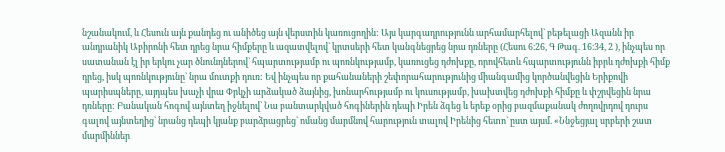նշանակում, և Հեսուն այն քանդեց ու անիծեց այն վերստին կառուցողին: Այս կարգադրությունն արհամարհելով` բեթելացի Ազանն իր անդրանիկ Աբիրոնի հետ դրեց նրա հիմքերը և ազատվելով` կրտսերի հետ կանգնեցրեց նրա դռները (Հեսու 6։26, Գ Թագ. 16։34, 2 ), ինչպես որ սատանան էլ իր երկու չար ծնունդներով` հպարտությամբ ու պոռնկությամբ, կառուցեց դժոխքը, որովհետև հպարտությունն իբրև դժոխքի հիմք դրեց, իսկ պոռնկությունը` նրա մուտքի դուռ: Եվ ինչպես որ քահանաների շեփորահարությունից միանգամից կործանվեցին Երիքովի պարիսպները, այդպես խաչի վրա Փրկչի արձակած ձայնից, խոնարհությամբ ու կուսությամբ, խախտվեց դժոխքի հիմքը և փշրվեցին նրա դռները: Բանական հոգով այնտեղ իջնելով` Նա բանտարկված հոգիներին դեպի Իրեն ձգեց և երեք օրից բազմաքանակ ժողովրդով դուրս գալով այնտեղից` նրանց դեպի կյանք բարձրացրեց` ոմանց մարմնով հարություն տալով Իրենից հետո` ըստ այսմ. «Ննջեցյալ սրբերի շատ մարմիններ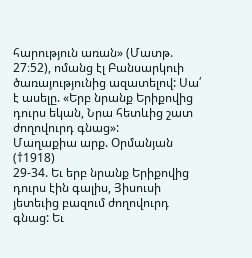հարություն առան» (Մատթ. 27։52), ոմանց էլ Բանսարկուի ծառայությունից ազատելով: Սա՛ է ասելը. «Երբ նրանք Երիքովից դուրս եկան, Նրա հետևից շատ ժողովուրդ գնաց»:
Մաղաքիա արք. Օրմանյան (†1918)
29-34. Եւ երբ նրանք Երիքովից դուրս էին գալիս, Յիսուսի յետեւից բազում ժողովուրդ գնաց: Եւ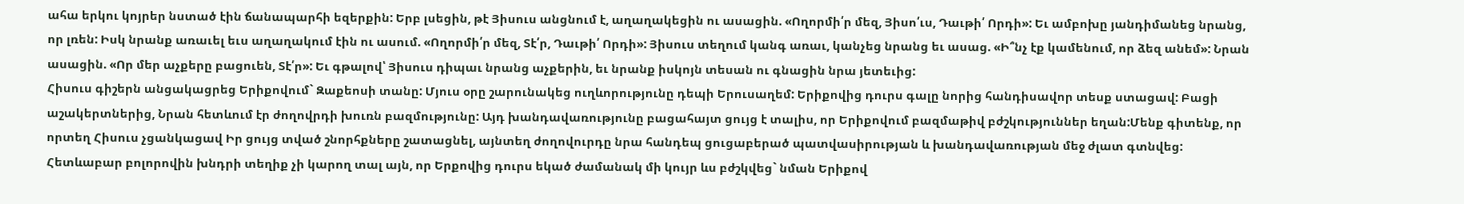ահա երկու կոյրեր նստած էին ճանապարհի եզերքին: Երբ լսեցին, թէ Յիսուս անցնում է, աղաղակեցին ու ասացին. «Ողորմի՛ր մեզ, Յիսո՛ւս, Դաւթի՛ Որդի»: Եւ ամբոխը յանդիմանեց նրանց, որ լռեն: Իսկ նրանք առաւել եւս աղաղակում էին ու ասում. «Ողորմի՛ր մեզ, Տէ՛ր, Դաւթի՛ Որդի»: Յիսուս տեղում կանգ առաւ, կանչեց նրանց եւ ասաց. «Ի՞նչ էք կամենում, որ ձեզ անեմ»: Նրան ասացին. «Որ մեր աչքերը բացուեն, Տէ՛ր»: Եւ գթալով՝ Յիսուս դիպաւ նրանց աչքերին, եւ նրանք իսկոյն տեսան ու գնացին նրա յետեւից:
Հիսուս գիշերն անցակացրեց Երիքովում` Զաքեոսի տանը: Մյուս օրը շարունակեց ուղևորությունը դեպի Երուսաղեմ: Երիքովից դուրս գալը նորից հանդիսավոր տեսք ստացավ: Բացի աշակերտներից, Նրան հետևում էր ժողովրդի խուռն բազմությունը: Այդ խանդավառությունը բացահայտ ցույց է տալիս, որ Երիքովում բազմաթիվ բժշկություններ եղան:Մենք գիտենք, որ որտեղ Հիսուս չցանկացավ Իր ցույց տված շնորհքները շատացնել, այնտեղ ժողովուրդը նրա հանդեպ ցուցաբերած պատվասիրության և խանդավառության մեջ ժլատ գտնվեց: Հետևաբար բոլորովին խնդրի տեղիք չի կարող տալ այն, որ Երքովից դուրս եկած ժամանակ մի կույր ևս բժշկվեց` նման Երիքով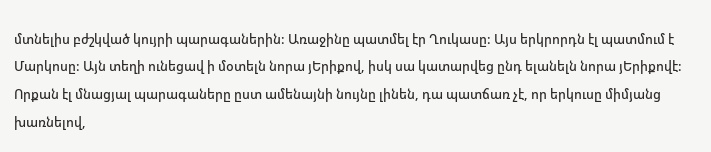մտնելիս բժշկված կույրի պարագաներին: Առաջինը պատմել էր Ղուկասը: Այս երկրորդն էլ պատմում է Մարկոսը: Այն տեղի ունեցավ ի մօտելն նորա յԵրիքով, իսկ սա կատարվեց ընդ ելանելն նորա յԵրիքովէ: Որքան էլ մնացյալ պարագաները ըստ ամենայնի նույնը լինեն, դա պատճառ չէ, որ երկուսը միմյանց խառնելով,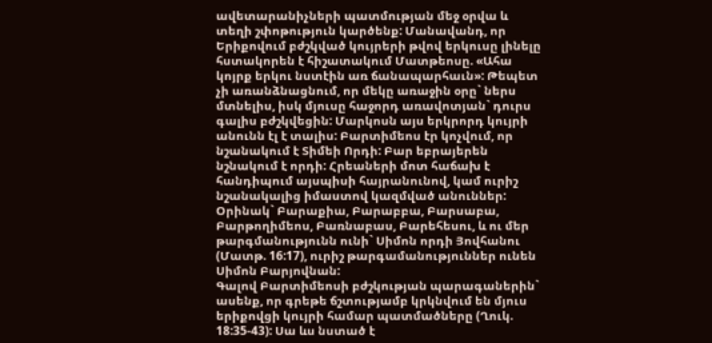ավետարանիչների պատմության մեջ օրվա և տեղի շփոթություն կարծենք: Մանավանդ, որ Երիքովում բժշկված կույրերի թվով երկուսը լինելը հստակորեն է հիշատակում Մատթեոսը. «Ահա կոյրք երկու նստէին առ ճանապարհաւն»: Թեպետ չի առանձնացնում, որ մեկը առաջին օրը` ներս մտնելիս, իսկ մյուսը հաջորդ առավոտյան` դուրս գալիս բժշկվեցին: Մարկոսն այս երկրորդ կույրի անունն էլ է տալիս: Բարտիմեոս էր կոչվում, որ նշանակում է Տիմեի Որդի: Բար եբրայերեն նշնակում է որդի: Հրեաների մոտ հաճախ է հանդիպում այսպիսի հայրանունով, կամ ուրիշ նշանակալից իմաստով կազմված անուններ: Օրինակ` Բարաքիա, Բարաբբա, Բարսաբա, Բարթողիմեոս, Բառնաբաս, Բարեհեսու, և ու մեր թարգմանությունն ունի` Սիմոն որդի Յովհանու (Մատթ. 16:17), ուրիշ թարգամանություններ ունեն Սիմոն Բարյովնան:
Գալով Բարտիմեոսի բժշկության պարագաներին` ասենք, որ գրեթե ճշտությամբ կրկնվում են մյուս երիքովցի կույրի համար պատմածները (Ղուկ. 18:35-43): Սա ևս նստած է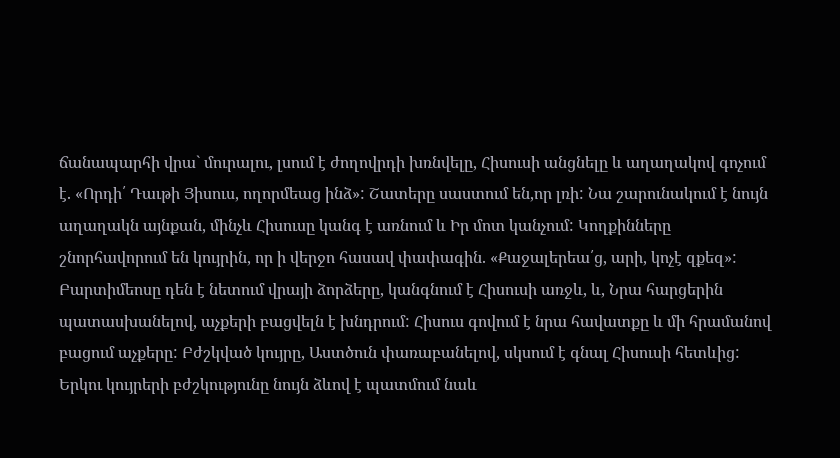ճանապարհի վրա` մուրալու, լսում է ժողովրդի խռնվելը, Հիսուսի անցնելը և աղաղակով գոչում է. «Որդի՛ Դաւթի Յիսուս, ողորմեաց ինձ»: Շատերը սաստում են,որ լռի: Նա շարունակում է նույն աղաղակն այնքան, մինչև Հիսուսը կանգ է առնում և Իր մոտ կանչում: Կողքինները շնորհավորում են կույրին, որ ի վերջո հասավ փափագին. «Քաջալերեա՛ց, արի, կոչէ զքեզ»: Բարտիմեոսը դեն է նետում վրայի ձորձերը, կանգնում է Հիսուսի առջև, և, Նրա հարցերին պատասխանելով, աչքերի բացվելն է խնդրում: Հիսուս գովում է նրա հավատքը և մի հրամանով բացում աչքերը: Բժշկված կույրը, Աստծուն փառաբանելով, սկսում է գնալ Հիսուսի հետևից: Երկու կույրերի բժշկությունը նույն ձևով է պատմում նաև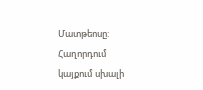Մատթեոսը:
Հաղորդում կայքում սխալի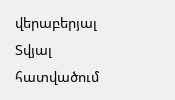վերաբերյալ
Տվյալ հատվածում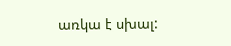առկա է սխալ: